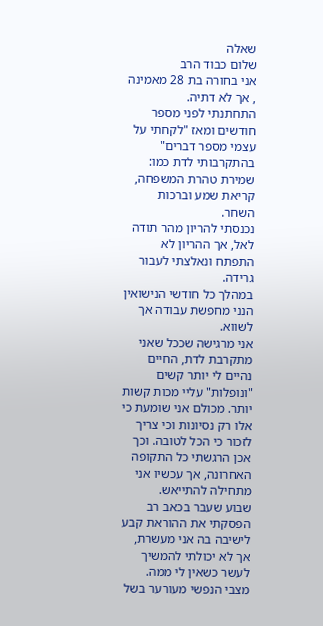שאלה
שלום כבוד הרב
אני בחורה בת 28 מאמינה , אך לא דתיה.
התחתנתי לפני מספר חודשים ומאז "לקחתי על עצמי מספר דברים" בהתקרבותי לדת כמו: שמירת טהרת המשפחה, קריאת שמע וברכות השחר.
נכנסתי להריון מהר תודה לאל, אך ההריון לא התפתח ונאלצתי לעבור גרידה.
במהלך כל חודשי הנישואין הנני מחפשת עבודה אך לשווא.
אני מרגישה שככל שאני מתקרבת לדת, החיים נהיים לי יותר קשים "ונופלות" עליי מכות קשות יותר. מכולם אני שומעת כי אלו רק נסיונות וכי צריך לזכור כי הכל לטובה. וכך אכן הרגשתי כל התקופה האחרונה, אך עכשיו אני מתחילה להתייאש.
שבוע שעבר בכאב רב הפסקתי את ההוראת קבע לישיבה בה אני מעשרת, אך לא יכולתי להמשיך לעשר כשאין לי ממה.
מצבי הנפשי מעורער בשל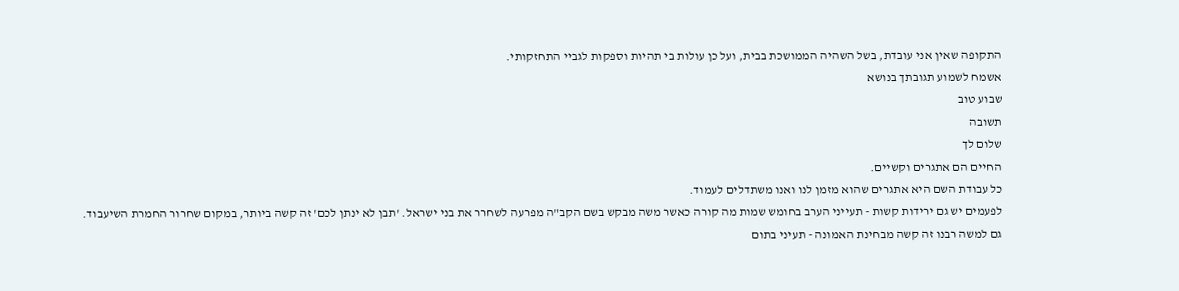התקופה שאין אני עובדת, בשל השהיה הממושכת בבית, ועל כן עולות בי תהיות וספקות לגביי התחזקותי.
אשמח לשמוע תגובתך בנושא
שבוע טוב
תשובה
שלום לך
החיים הם אתגרים וקשיים.
כל עבודת השם היא אתגרים שהוא מזמן לנו ואנו משתדלים לעמוד.
לפעמים יש גם ירידות קשות - תעייני הערב בחומש שמות מה קורה כאשר משה מבקש בשם הקב"ה מפרעה לשחרר את בני ישראל. 'תבן לא ינתן לכם' זה קשה ביותר, במקום שחרור החמרת השיעבוד.
גם למשה רבנו זה קשה מבחינת האמונה - תעיני בתום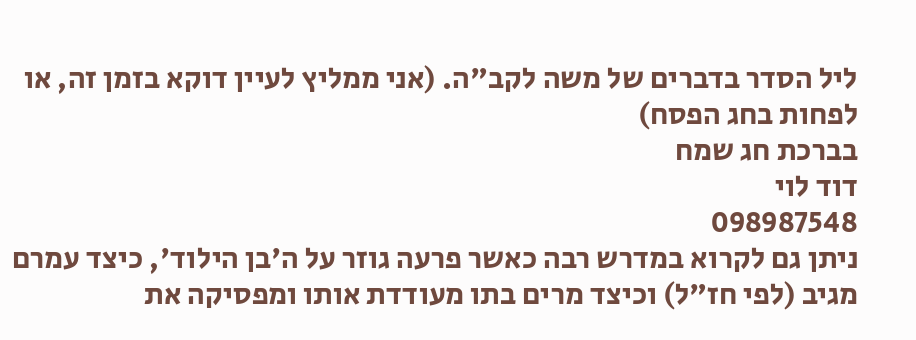ליל הסדר בדברים של משה לקב"ה. (אני ממליץ לעיין דוקא בזמן זה, או לפחות בחג הפסח)
בברכת חג שמח
דוד לוי
098987548
ניתן גם לקרוא במדרש רבה כאשר פרעה גוזר על ה'בן הילוד', כיצד עמרם מגיב (לפי חז"ל) וכיצד מרים בתו מעודדת אותו ומפסיקה את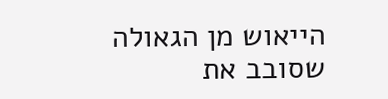הייאוש מן הגאולה שסובב את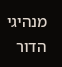מנהיגי הדור